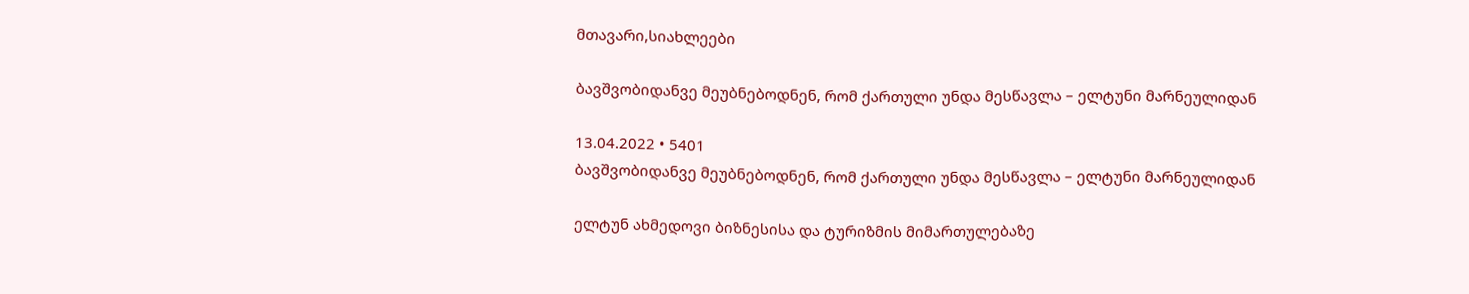მთავარი,სიახლეები

ბავშვობიდანვე მეუბნებოდნენ, რომ ქართული უნდა მესწავლა – ელტუნი მარნეულიდან

13.04.2022 • 5401
ბავშვობიდანვე მეუბნებოდნენ, რომ ქართული უნდა მესწავლა – ელტუნი მარნეულიდან

ელტუნ ახმედოვი ბიზნესისა და ტურიზმის მიმართულებაზე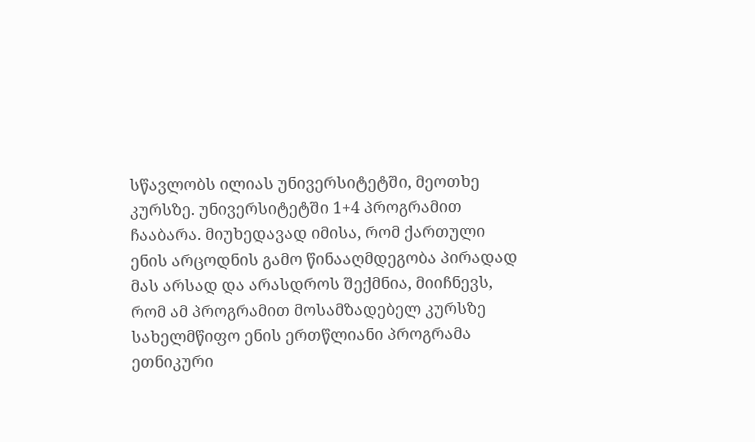სწავლობს ილიას უნივერსიტეტში, მეოთხე კურსზე. უნივერსიტეტში 1+4 პროგრამით ჩააბარა. მიუხედავად იმისა, რომ ქართული ენის არცოდნის გამო წინააღმდეგობა პირადად მას არსად და არასდროს შექმნია, მიიჩნევს, რომ ამ პროგრამით მოსამზადებელ კურსზე სახელმწიფო ენის ერთწლიანი პროგრამა ეთნიკური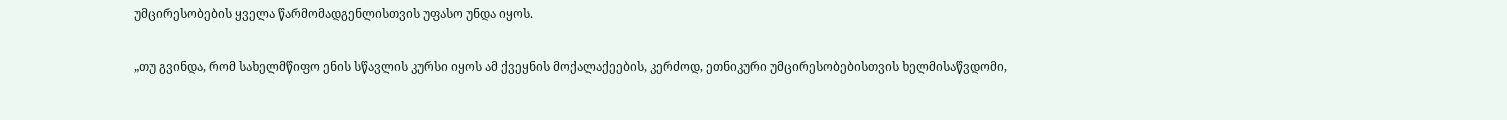უმცირესობების ყველა წარმომადგენლისთვის უფასო უნდა იყოს.

„თუ გვინდა, რომ სახელმწიფო ენის სწავლის კურსი იყოს ამ ქვეყნის მოქალაქეების, კერძოდ, ეთნიკური უმცირესობებისთვის ხელმისაწვდომი,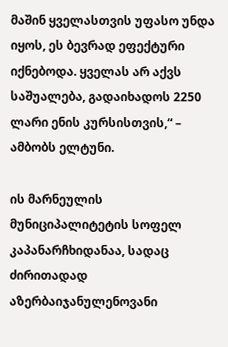მაშინ ყველასთვის უფასო უნდა იყოს, ეს ბევრად ეფექტური იქნებოდა. ყველას არ აქვს საშუალება, გადაიხადოს 2250 ლარი ენის კურსისთვის,“ – ამბობს ელტუნი.

ის მარნეულის მუნიციპალიტეტის სოფელ კაპანარჩხიდანაა, სადაც ძირითადად აზერბაიჯანულენოვანი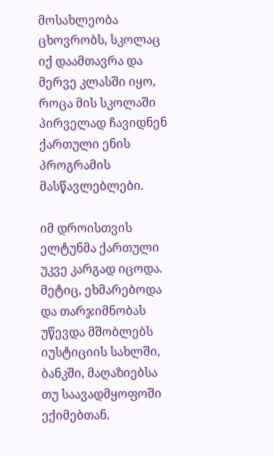მოსახლეობა ცხოვრობს, სკოლაც იქ დაამთავრა და მერვე კლასში იყო, როცა მის სკოლაში პირველად ჩავიდნენ ქართული ენის პროგრამის მასწავლებლები.

იმ დროისთვის ელტუნმა ქართული უკვე კარგად იცოდა. მეტიც, ეხმარებოდა და თარჯიმნობას უწევდა მშობლებს იუსტიციის სახლში, ბანკში, მაღაზიებსა თუ საავადმყოფოში ექიმებთან.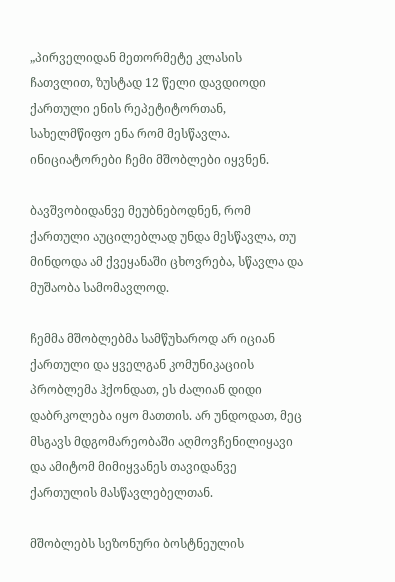„პირველიდან მეთორმეტე კლასის ჩათვლით, ზუსტად 12 წელი დავდიოდი ქართული ენის რეპეტიტორთან, სახელმწიფო ენა რომ მესწავლა. ინიციატორები ჩემი მშობლები იყვნენ.

ბავშვობიდანვე მეუბნებოდნენ, რომ ქართული აუცილებლად უნდა მესწავლა, თუ მინდოდა ამ ქვეყანაში ცხოვრება, სწავლა და მუშაობა სამომავლოდ.

ჩემმა მშობლებმა სამწუხაროდ არ იციან ქართული და ყველგან კომუნიკაციის პრობლემა ჰქონდათ, ეს ძალიან დიდი დაბრკოლება იყო მათთის. არ უნდოდათ, მეც მსგავს მდგომარეობაში აღმოვჩენილიყავი და ამიტომ მიმიყვანეს თავიდანვე ქართულის მასწავლებელთან.

მშობლებს სეზონური ბოსტნეულის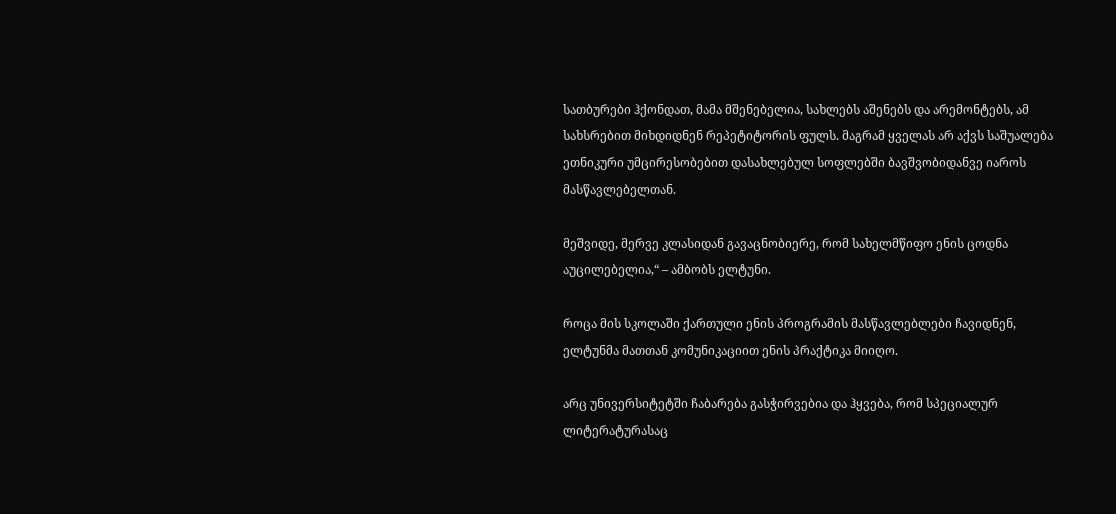სათბურები ჰქონდათ, მამა მშენებელია, სახლებს აშენებს და არემონტებს, ამ სახსრებით მიხდიდნენ რეპეტიტორის ფულს. მაგრამ ყველას არ აქვს საშუალება ეთნიკური უმცირესობებით დასახლებულ სოფლებში ბავშვობიდანვე იაროს მასწავლებელთან.

მეშვიდე, მერვე კლასიდან გავაცნობიერე, რომ სახელმწიფო ენის ცოდნა აუცილებელია,“ – ამბობს ელტუნი.

როცა მის სკოლაში ქართული ენის პროგრამის მასწავლებლები ჩავიდნენ, ელტუნმა მათთან კომუნიკაციით ენის პრაქტიკა მიიღო.

არც უნივერსიტეტში ჩაბარება გასჭირვებია და ჰყვება, რომ სპეციალურ ლიტერატურასაც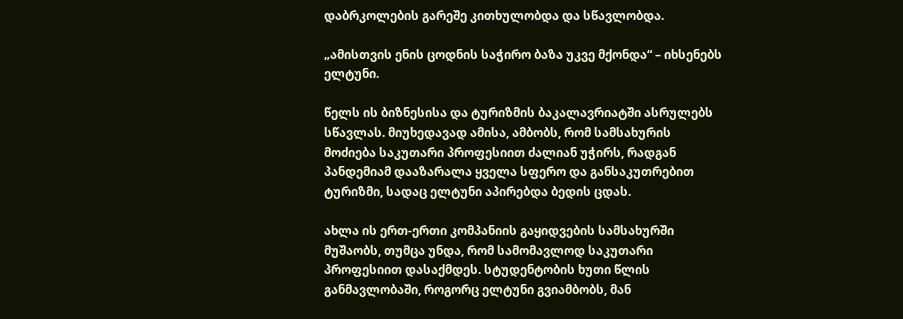დაბრკოლების გარეშე კითხულობდა და სწავლობდა.

„ამისთვის ენის ცოდნის საჭირო ბაზა უკვე მქონდა“ – იხსენებს ელტუნი.

წელს ის ბიზნესისა და ტურიზმის ბაკალავრიატში ასრულებს სწავლას. მიუხედავად ამისა, ამბობს, რომ სამსახურის მოძიება საკუთარი პროფესიით ძალიან უჭირს, რადგან პანდემიამ დააზარალა ყველა სფერო და განსაკუთრებით ტურიზმი, სადაც ელტუნი აპირებდა ბედის ცდას.

ახლა ის ერთ-ერთი კომპანიის გაყიდვების სამსახურში მუშაობს, თუმცა უნდა, რომ სამომავლოდ საკუთარი პროფესიით დასაქმდეს. სტუდენტობის ხუთი წლის განმავლობაში, როგორც ელტუნი გვიამბობს, მან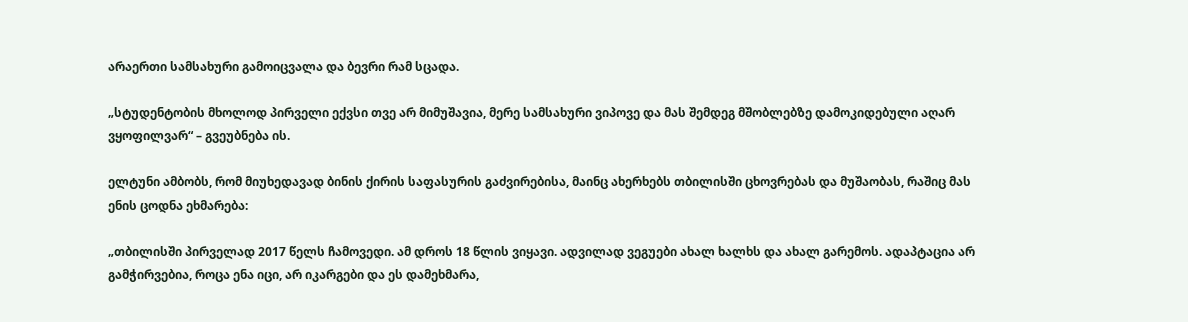არაერთი სამსახური გამოიცვალა და ბევრი რამ სცადა.

„სტუდენტობის მხოლოდ პირველი ექვსი თვე არ მიმუშავია, მერე სამსახური ვიპოვე და მას შემდეგ მშობლებზე დამოკიდებული აღარ ვყოფილვარ“ – გვეუბნება ის.

ელტუნი ამბობს, რომ მიუხედავად ბინის ქირის საფასურის გაძვირებისა, მაინც ახერხებს თბილისში ცხოვრებას და მუშაობას, რაშიც მას ენის ცოდნა ეხმარება:

„თბილისში პირველად 2017 წელს ჩამოვედი. ამ დროს 18 წლის ვიყავი. ადვილად ვეგუები ახალ ხალხს და ახალ გარემოს. ადაპტაცია არ გამჭირვებია, როცა ენა იცი, არ იკარგები და ეს დამეხმარა,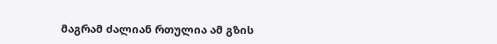მაგრამ ძალიან რთულია ამ გზის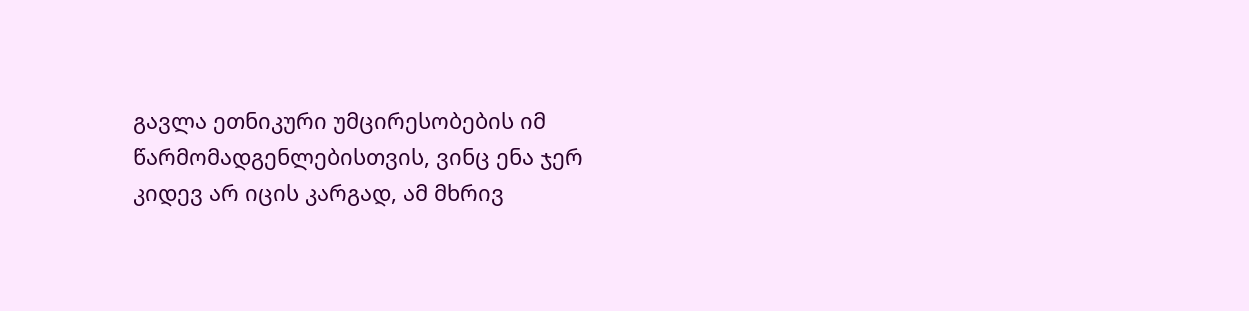გავლა ეთნიკური უმცირესობების იმ წარმომადგენლებისთვის, ვინც ენა ჯერ კიდევ არ იცის კარგად, ამ მხრივ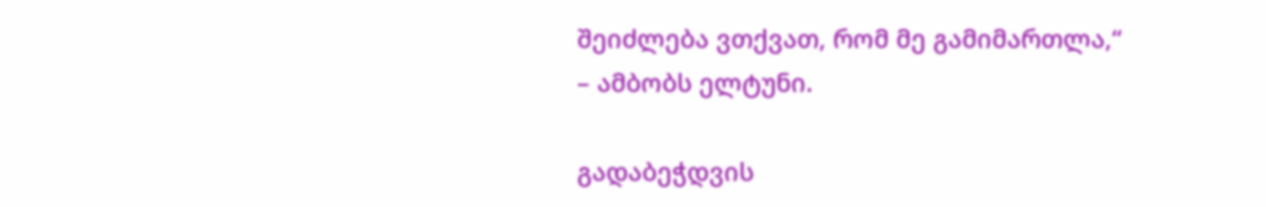შეიძლება ვთქვათ, რომ მე გამიმართლა,“ – ამბობს ელტუნი.

გადაბეჭდვის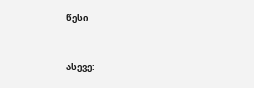წესი


ასევე: